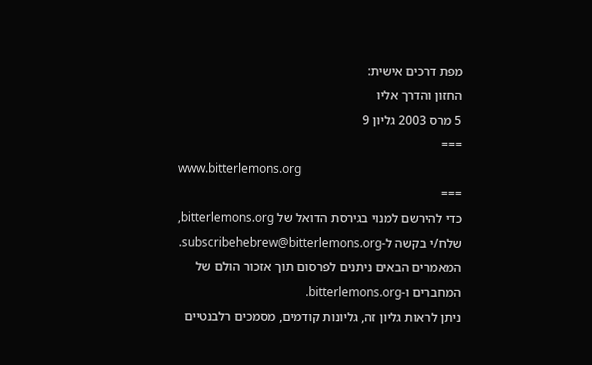מפת דרכים אישית:
החזון והדרך אליו
5 מרס 2003 גליון 9
===
www.bitterlemons.org
===
כדי להירשם למנוי בגירסת הדואל של bitterlemons.org,
שלח/י בקשה ל-subscribehebrew@bitterlemons.org.
המאמרים הבאים ניתנים לפרסום תוך אזכור הולם של
המחברים ו-bitterlemons.org.
ניתן לראות גליון זה, גליונות קודמים, מסמכים רלבנטיים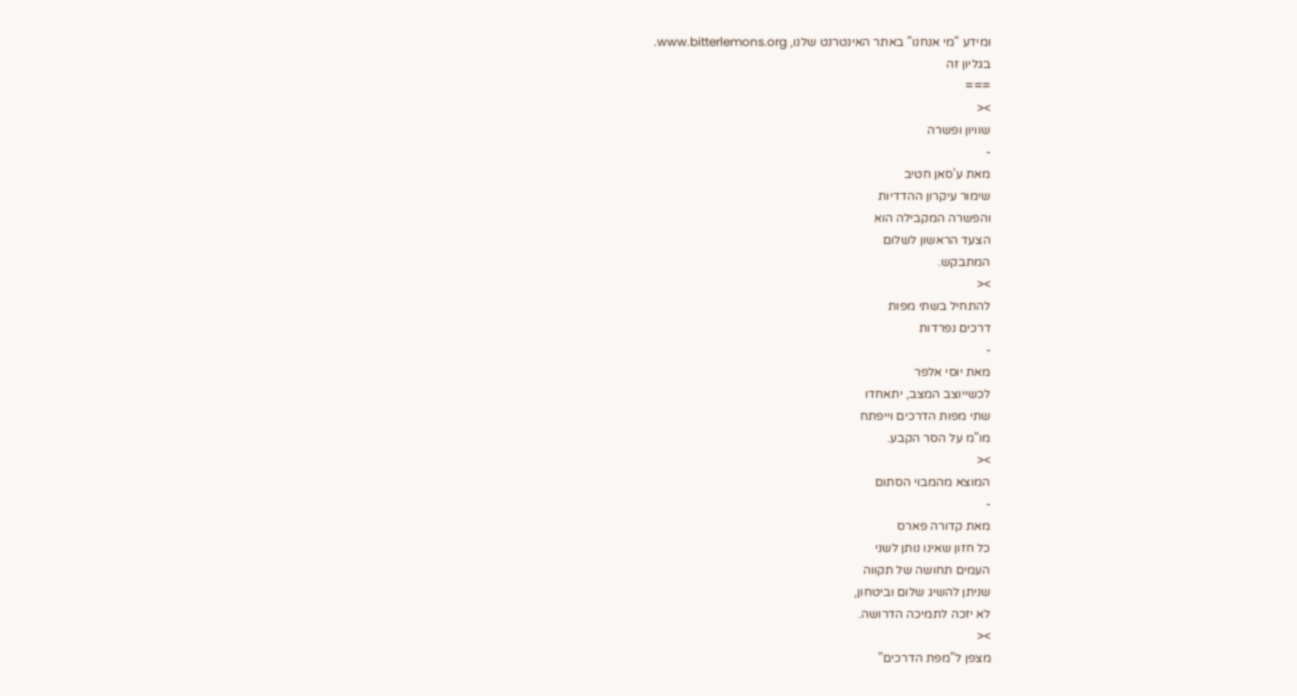ומידע "מי אנחנו" באתר האינטרנט שלנו, www.bitterlemons.org.
בגליון זה
===
><
שוויון ופשרה
-
מאת ע'סאן חטיב
שימור עיקרון ההדדיות
והפשרה המקבילה הוא
הצעד הראשון לשלום
המתבקש.
><
להתחיל בשתי מפות
דרכים נפרדות
-
מאת יוסי אלפר
לכשייוצב המצב, יתאחדו
שתי מפות הדרכים וייפתח
מו"מ על הסר הקבע.
><
המוצא מהמבוי הסתום
-
מאת קדורה פארס
כל חזון שאינו נותן לשני
העמים תחושה של תקווה
שניתן להשיג שלום וביטחון,
לא יזכה לתמיכה הדרושה.
><
מצפן ל"מפת הדרכים"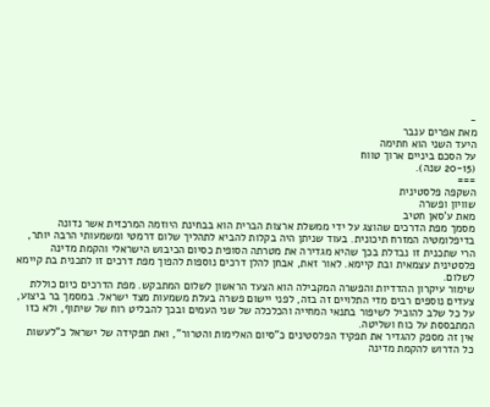-
מאת אפרים ענבר
היעד השני הוא חתימה
על הסכם ביניים ארוך טווח
(20-15 שנה).
===
השקפה פלסטינית
שוויון ופשרה
מאת ע'סאן חטיב
מסמך מפת הדרכים שהוצג על ידי ממשלת ארצות הברית הוא בבחינת היוזמה המרכזית אשר נדונה בדיפלומטיה המזרח תיכונית. בעוד שניתן היה בקלות להביא לתהליך שלום דרמטי ומשמעותי הרבה יותר, הרי שתכנית זו נבדלת בכך שהיא מגדירה את מטרתה הסופית כסיום הכיבוש הישראלי והקמת מדינה פלסטינית עצמאית ובת קיימא. לאור זאת, אבחן להלן דרכים נוספות להפוך מפת דרכים זו לתכנית בת קיימא לשלום.
שימור עיקרון ההדדיות והפשרה המקבילה הוא הצעד הראשון לשלום המתבקש. מפת הדרכים כיום כוללת צעדים נוספים רבים מדי התלויים זה בזה, לפני יישום פשרה בעלת משמעות מצד ישראל. במסמך בר ביצוע, על כל שלב להוביל לשיפור בתנאי המחייה והכלכלה של שני העמים ובכך להבליט רוח של שיתוף, ולא כזו המתבססת על כוח ושליטה.
אין זה מספק להגדיר את תפקיד הפלסטינים כ"סיום האלימות והטרור", ואת תפקידה של ישראל כ"לעשות כל הדרוש להקמת מדינה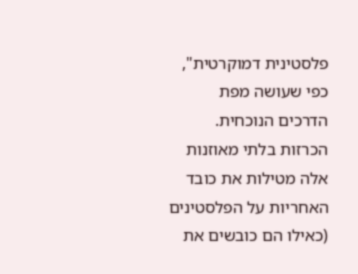פלסטינית דמוקרטית", כפי שעושה מפת הדרכים הנוכחית. הכרזות בלתי מאוזנות אלה מטילות את כובד האחריות על הפלסטינים (כאילו הם כובשים את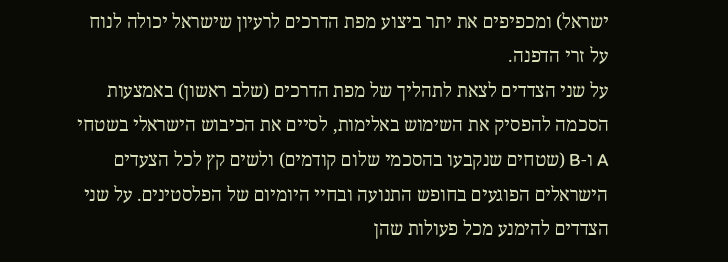ישראל) ומכפיפים את יתר ביצוע מפת הדרכים לרעיון שישראל יכולה לנוח על זרי הדפנה.
על שני הצדדים לצאת לתהליך של מפת הדרכים (שלב ראשון) באמצעות הסכמה להפסיק את השימוש באלימות, לסיים את הכיבוש הישראלי בשטחי A ו-B (שטחים שנקבעו בהסכמי שלום קודמים) ולשים קץ לכל הצעדים הישראלים הפוגעים בחופש התנועה ובחיי היומיום של הפלסטינים. על שני הצדדים להימנע מכל פעולות שהן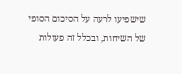שישפיעו לרעה על הסיכום הסופי של השיחות, ובכלל זה פעולות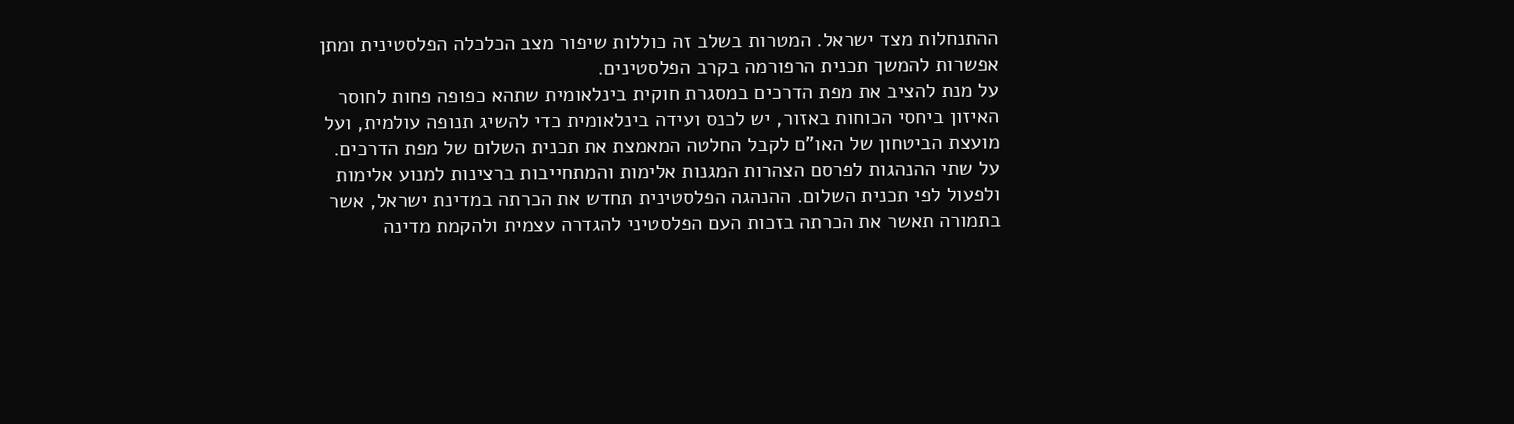ההתנחלות מצד ישראל. המטרות בשלב זה כוללות שיפור מצב הכלכלה הפלסטינית ומתן אפשרות להמשך תכנית הרפורמה בקרב הפלסטינים.
על מנת להציב את מפת הדרכים במסגרת חוקית בינלאומית שתהא כפופה פחות לחוסר האיזון ביחסי הכוחות באזור, יש לכנס ועידה בינלאומית כדי להשיג תנופה עולמית, ועל מועצת הביטחון של האו"ם לקבל החלטה המאמצת את תכנית השלום של מפת הדרכים.
על שתי ההנהגות לפרסם הצהרות המגנות אלימות והמתחייבות ברצינות למנוע אלימות ולפעול לפי תכנית השלום. ההנהגה הפלסטינית תחדש את הכרתה במדינת ישראל, אשר בתמורה תאשר את הכרתה בזכות העם הפלסטיני להגדרה עצמית ולהקמת מדינה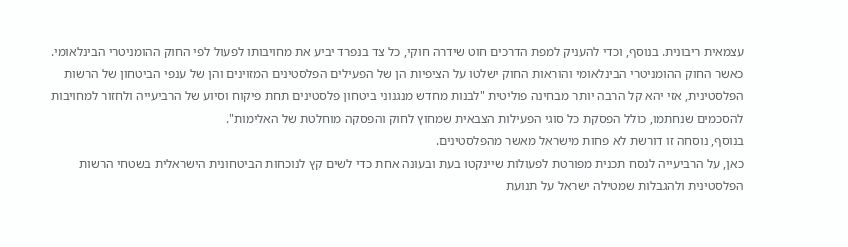עצמאית ריבונית. בנוסף, וכדי להעניק למפת הדרכים חוט שידרה חוקי, כל צד בנפרד יביע את מחויבותו לפעול לפי החוק ההומניטרי הבינלאומי.
כאשר החוק ההומניטרי הבינלאומי והוראות החוק ישלטו על הציפיות הן של הפעילים הפלסטינים המזוינים והן של ענפי הביטחון של הרשות הפלסטינית, אזי יהא קל הרבה יותר מבחינה פוליטית "לבנות מחדש מנגנוני ביטחון פלסטינים תחת פיקוח וסיוע של הרביעייה ולחזור למחויבות להסכמים שנחתמו, כולל הפסקת כל סוגי הפעילות הצבאית שמחוץ לחוק והפסקה מוחלטת של האלימות".
בנוסף, נוסחה זו דורשת לא פחות מישראל מאשר מהפלסטינים.
כאן, על הרביעייה לנסח תכנית מפורטת לפעולות שיינקטו בעת ובעונה אחת כדי לשים קץ לנוכחות הביטחונית הישראלית בשטחי הרשות הפלסטינית ולהגבלות שמטילה ישראל על תנועת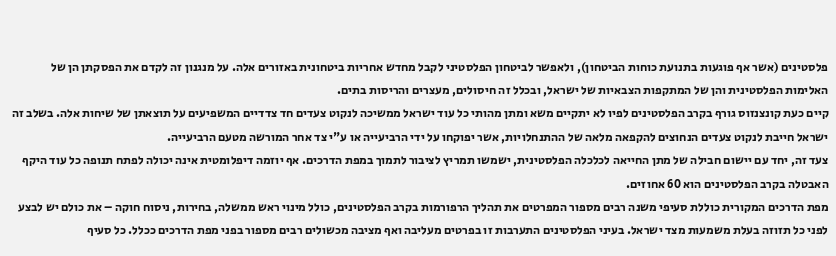פלסטינים (אשר אף פוגעות בתנועת כוחות הביטחון), ולאפשר לביטחון הפלסטיני לקבל מחדש אחריות ביטחונית באזורים אלה. על מנגנון זה לקדם את הפסקתן הן של האלימות הפלסטינית והן של המתקפות הצבאיות של ישראל, ובכלל זה חיסולים, מעצרים והריסות בתים.
קיים כעת קונצנזוס גורף בקרב הפלסטינים לפיו לא יתקיים משא ומתן מהותי כל עוד ישראל ממשיכה לנקוט צעדים חד צדדיים המשפיעים על תוצאתן של שיחות אלה. בשלב זה ישראל חייבת לנקוט צעדים הנחוצים להקפאה מלאה של ההתנחלויות, אשר יפוקחו על ידי הרביעייה או ע"י צד אחר המורשה מטעם הרביעייה.
צעד זה, יחד עם יישום חבילה של מתן החייאה לכלכלה הפלסטינית, ישמשו תמריץ לציבור לתמוך במפת הדרכים. אף יוזמה דיפלומטית אינה יכולה לפתח תנופה כל עוד היקף האבטלה בקרב הפלסטינים הוא 60 אחוזים.
מפת הדרכים המקורית כוללת סעיפי משנה רבים מספור המפרטים את תהליך הרפורמות בקרב הפלסטינים, כולל מינוי ראש ממשלה, בחירות, ניסוח חוקה – את כולם יש לבצע לפני כל תזוזה בעלת משמעות מצד ישראל. בעיני הפלסטינים התערבות זו בפרטים מעליבה ואף מציבה מכשולים רבים מספור בפני מפת הדרכים ככלל. כל סעיף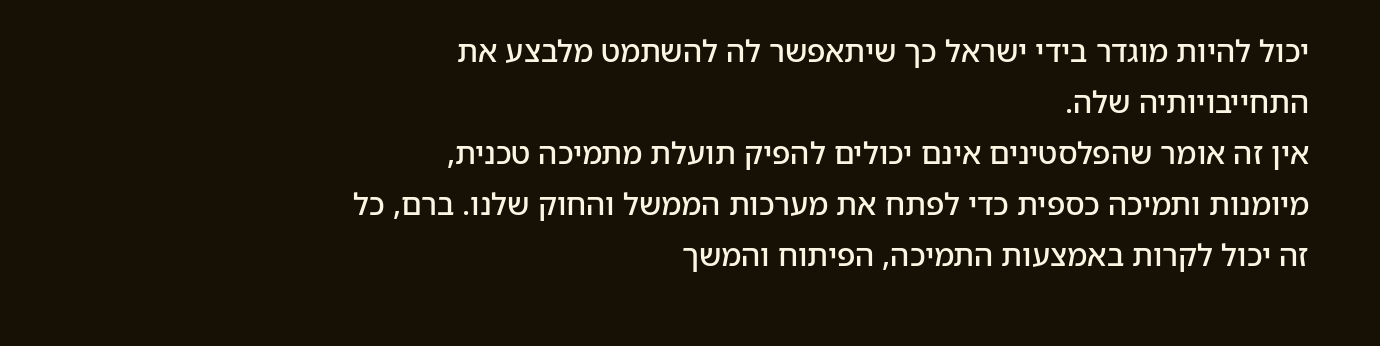יכול להיות מוגדר בידי ישראל כך שיתאפשר לה להשתמט מלבצע את התחייבויותיה שלה.
אין זה אומר שהפלסטינים אינם יכולים להפיק תועלת מתמיכה טכנית, מיומנות ותמיכה כספית כדי לפתח את מערכות הממשל והחוק שלנו. ברם, כל זה יכול לקרות באמצעות התמיכה, הפיתוח והמשך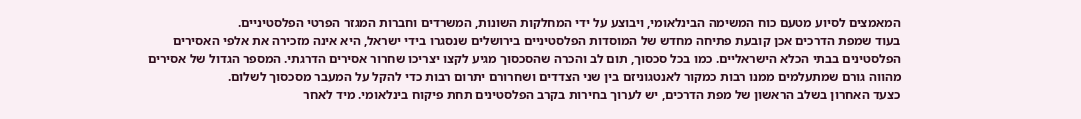המאמצים לסיוע מטעם כוח המשימה הבינלאומי, ויבוצע על ידי המחלקות השונות, המשרדים וחברות המגזר הפרטי הפלסטיניים.
בעוד שמפת הדרכים אכן קובעת פתיחה מחדש של המוסדות הפלסטיניים בירושלים שנסגרו בידי ישראל, היא אינה מזכירה את אלפי האסירים הפלסטינים בבתי הכלא הישראליים. כמו בכל סכסוך, תום לב והכרה שהסכסוך מגיע לקצו יצריכו שחרור אסירים הדרגתי. המספר הגדול של אסירים מהווה גורם שמתעלמים ממנו רבות כמקור לאנטגוניזם בין שני הצדדים ושחרורם יתרום רבות כדי להקל על המעבר מסכסוך לשלום.
כצעד האחרון בשלב הראשון של מפת הדרכים, יש לערוך בחירות בקרב הפלסטינים תחת פיקוח בינלאומי. מיד לאחר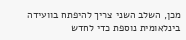מכן, השלב השני צריך להיפתח בוועידה בינלאומית נוספת כדי לחדש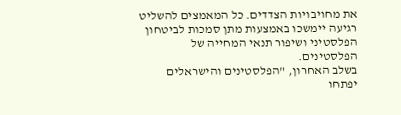את מחויבויות הצדדים. כל המאמצים להשליט רגיעה יימשכו באמצעות מתן סמכות לביטחון הפלסטיני ושיפור תנאי המחייה של הפלסטינים.
בשלב האחרון, "הפלסטינים והישראלים יפתחו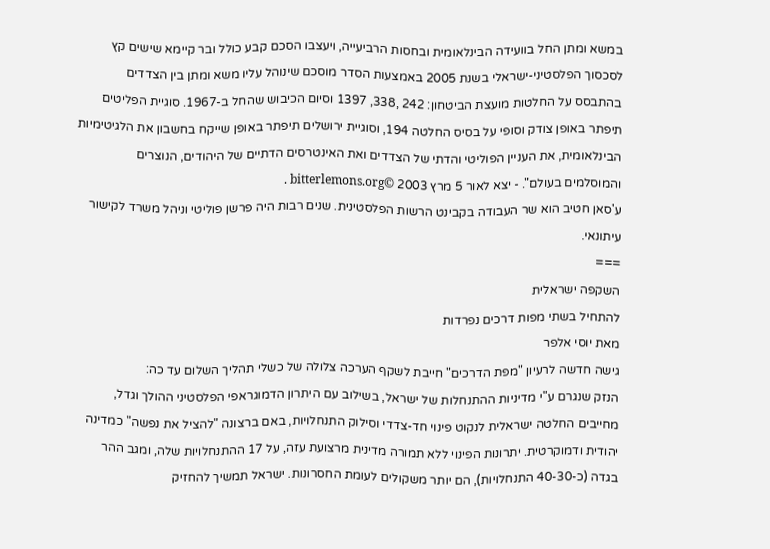במשא ומתן החל בוועידה הבינלאומית ובחסות הרביעייה, ויעצבו הסכם קבע כולל ובר קיימא שישים קץ לסכסוך הפלסטיני-ישראלי בשנת 2005 באמצעות הסדר מוסכם שינוהל עליו משא ומתן בין הצדדים בהתבסס על החלטות מועצת הביטחון: 242 ,338, 1397 וסיום הכיבוש שהחל ב-1967. סוגיית הפליטים תיפתר באופן צודק וסופי על בסיס החלטה 194, וסוגיית ירושלים תיפתר באופן שייקח בחשבון את הלגיטימיות הבינלאומית, את העניין הפוליטי והדתי של הצדדים ואת האינטרסים הדתיים של היהודים, הנוצרים והמוסלמים בעולם". - יצא לאור 5 מרץ 2003 ©bitterlemons.org .
ע'סאן חטיב הוא שר העבודה בקבינט הרשות הפלסטינית. שנים רבות היה פרשן פוליטי וניהל משרד לקישור עיתונאי.
===
השקפה ישראלית
להתחיל בשתי מפות דרכים נפרדות
מאת יוסי אלפר
גישה חדשה לרעיון "מפת הדרכים" חייבת לשקף הערכה צלולה של כשלי תהליך השלום עד כה:
הנזק שנגרם ע"י מדיניות ההתנחלות של ישראל, בשילוב עם היתרון הדמוגראפי הפלסטיני ההולך וגדל, מחייבים החלטה ישראלית לנקוט פינוי חד-צדדי וסילוק התנחלויות, באם ברצונה "להציל את נפשה" כמדינה יהודית ודמוקרטית. יתרונות הפינוי ללא תמורה מדינית מרצועת עזה, על 17 ההתנחלויות שלה, ומגב ההר בגדה (כ-40-30 התנחלויות), הם יותר משקולים לעומת החסרונות. ישראל תמשיך להחזיק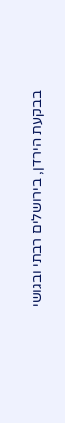בבקעת הירדן, בירושלים רבתי ובגושי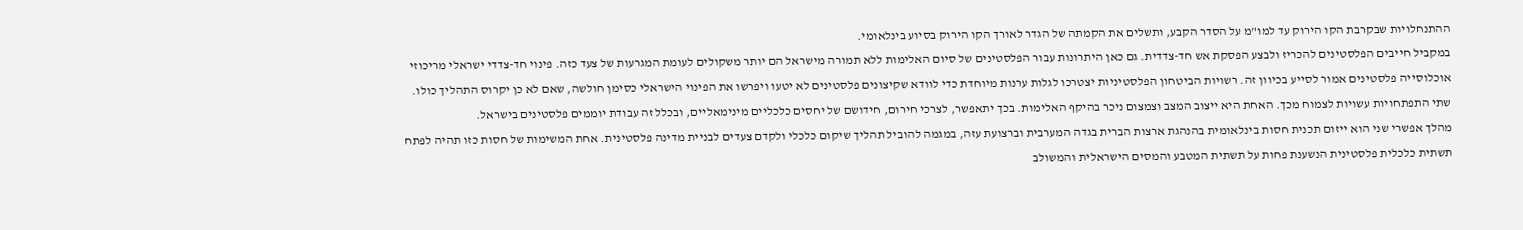ההתנחלויות שבקרבת הקו הירוק עד למו"מ על הסדר הקבע, ותשלים את הקמתה של הגדר לאורך הקו הירוק בסיוע בינלאומי.
במקביל חייבים הפלסטינים להכריז ולבצע הפסקת אש חד-צדדית. גם כאן היתרונות עבור הפלסטינים של סיום האלימות ללא תמורה מישראל הם יותר משקולים לעומת המגרעות של צעד כזה. פינוי חד-צדדי ישראלי מריכוזי אוכלוסייה פלסטינים אמור לסייע בכיוון זה. רשויות הביטחון הפלסטיניות יצטרכו לגלות ערנות מיוחדת כדי לוודא שקיצונים פלסטינים לא יטעו ויפרשו את הפינוי הישראלי כסימן חולשה, שאם לא כן יקרוס התהליך כולו.
שתי התפתחויות עשויות לצמוח מכך. האחת היא ייצוב המצב וצמצום ניכר בהיקף האלימות. בכך יתאפשר, לצרכי חירום, חידושם של יחסים כלכליים מינימאליים, ובכלל זה עבודת יוממים פלסטינים בישראל.
מהלך אפשרי שני הוא ייזום תכנית חסות בינלאומית בהנהגת ארצות הברית בגדה המערבית וברצועת עזה, במגמה להוביל תהליך שיקום כלכלי ולקדם צעדים לבניית מדינה פלסטינית. אחת המשימות של חסות כזו תהיה לפתח תשתית כלכלית פלסטינית הנשענת פחות על תשתית המטבע והמסים הישראלית והמשולב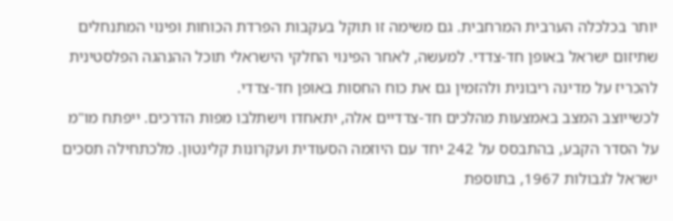יותר בכלכלה הערבית המרחבית. גם משימה זו תוקל בעקבות הפרדת הכוחות ופינוי המתנחלים שתיזום ישראל באופן חד-צדדי. למעשה, לאחר הפינוי החלקי הישראלי תוכל ההנהגה הפלסטינית להכריז על מדינה ריבונית ולהזמין גם את כוח החסות באופן חד-צדדי.
לכשייוצב המצב באמצעות מהלכים חד-צדדיים אלה, יתאחדו וישתלבו מפות הדרכים. ייפתח מו"מ על הסדר הקבע, בהתבסס על 242 יחד עם היוזמה הסעודית ועקרונות קלינטון. מלכתחילה תסכים ישראל לגבולות 1967, בתוספת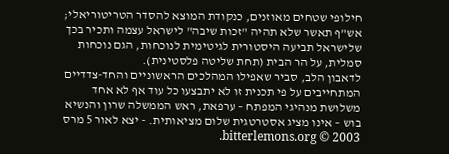חילופי שטחים מאוזנים, כנקודת המוצא להסדר הטריטוריאלי; אש"ף תאשר שלא תהיה "זכות שיבה" לישראל עצמה ותכיר בכך שלישראל תביעה היסטורית לגיטימית לנוכחות, הגם נוכחות סמלית, על הר הבית (תחת שליטה פלסטינית).
לדאבון הלב, סביר שאפילו המהלכים הראשוניים והחד-צדדיים המתחייבים על פי תכנית זו לא יתבצעו כל עוד אף לא אחד משלושת מנהיגי המפתח – ערפאת, ראש הממשלה שרון והנשיא בוש – אינו מציג אסטרטגית שלום מציאותית. - יצא לאור 5 מרס 2003 © bitterlemons.org.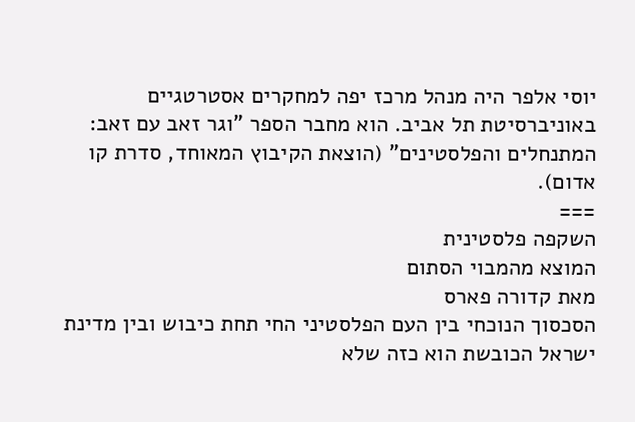יוסי אלפר היה מנהל מרכז יפה למחקרים אסטרטגיים באוניברסיטת תל אביב. הוא מחבר הספר "וגר זאב עם זאב: המתנחלים והפלסטינים" (הוצאת הקיבוץ המאוחד, סדרת קו אדום).
===
השקפה פלסטינית
המוצא מהמבוי הסתום
מאת קדורה פארס
הסכסוך הנוכחי בין העם הפלסטיני החי תחת כיבוש ובין מדינת ישראל הכובשת הוא כזה שלא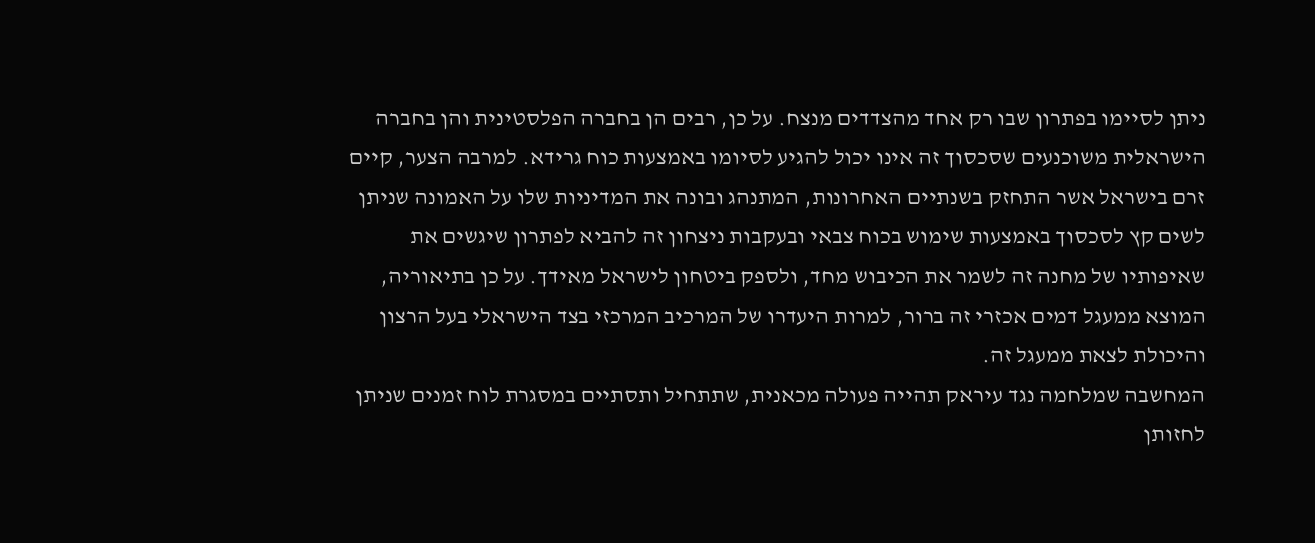ניתן לסיימו בפתרון שבו רק אחד מהצדדים מנצח. על כן, רבים הן בחברה הפלסטינית והן בחברה הישראלית משוכנעים שסכסוך זה אינו יכול להגיע לסיומו באמצעות כוח גרידא. למרבה הצער, קיים זרם בישראל אשר התחזק בשנתיים האחרונות, המתנהג ובונה את המדיניות שלו על האמונה שניתן לשים קץ לסכסוך באמצעות שימוש בכוח צבאי ובעקבות ניצחון זה להביא לפתרון שיגשים את שאיפותיו של מחנה זה לשמר את הכיבוש מחד, ולספק ביטחון לישראל מאידך. על כן בתיאוריה, המוצא ממעגל דמים אכזרי זה ברור, למרות היעדרו של המרכיב המרכזי בצד הישראלי בעל הרצון והיכולת לצאת ממעגל זה.
המחשבה שמלחמה נגד עיראק תהייה פעולה מכאנית, שתתחיל ותסתיים במסגרת לוח זמנים שניתן לחזותן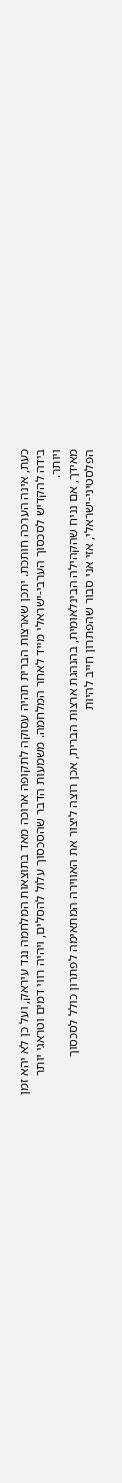כעת, אינה הערכה חותכת. יתכן שארצות הברית תהיה עסוקה לתקופה ארוכה מאד בתוצאות המלחמה נגד עיראק, ועל כן לא יהא זמן בידה להקדיש לסכסוך הערבי-ישראלי מייד לאחר המלחמה. משמעות הדבר שהסכסוך עלול להסלים, ויהיה רווי דמים וטראגי יותר ויותר.
מאידך, אם נניח שהקהילה הבינלאומית, בהנהגת ארצות הברית, אכן רוצה ליצור את האווירה המתאימה לפתרון כולל לסכסוך הפלסטיני-ישראלי, אזי אני סבור שהפתרון חייב להיות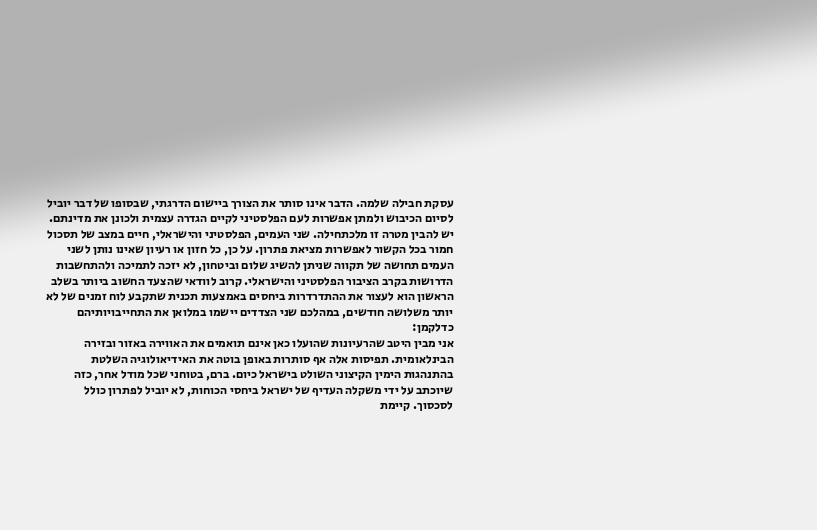עסקת חבילה שלמה. הדבר אינו סותר את הצורך ביישום הדרגתי, שבסופו של דבר יוביל לסיום הכיבוש ולמתן אפשרות לעם הפלסטיני לקיים הגדרה עצמית ולכונן את מדינתם.
יש להבין מטרה זו מלכתחילה. שני העמים, הפלסטיני והישראלי, חיים במצב של תסכול חמור בכל הקשור לאפשרות מציאת פתרון. על כן, כל חזון או רעיון שאינו נותן לשני העמים תחושה של תקווה שניתן להשיג שלום וביטחון, לא יזכה לתמיכה ולהתחשבות הדרושות בקרב הציבור הפלסטיני והישראלי. קרוב לוודאי שהצעד החשוב ביותר בשלב הראשון הוא לעצור את ההתדרדרות ביחסים באמצעות תכנית שתקבע לוח זמנים של לא יותר משלושה חודשים, במהלכם שני הצדדים יישמו במלואן את התחייבויותיהם כדלקמן:
אני מבין היטב שהרעיונות שהועלו כאן אינם תואמים את האווירה באזור ובזירה הבינלאומית. תפיסות אלה אף סותרות באופן בוטה את האידיאולוגיה השלטת בהתנהגות הימין הקיצוני השולט בישראל כיום. ברם, בטוחני שכל מודל אחר, כזה שיוכתב על ידי משקלה העדיף של ישראל ביחסי הכוחות, לא יוביל לפתרון כולל לסכסוך. קיימת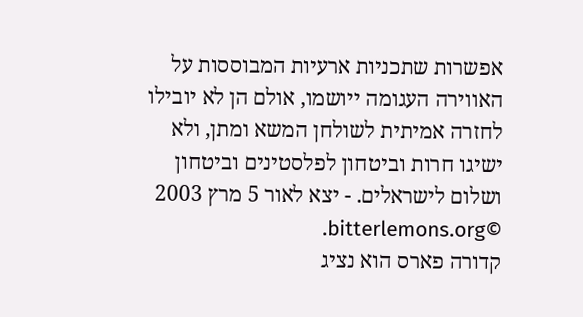אפשרות שתכניות ארעיות המבוססות על האווירה העגומה ייושמו, אולם הן לא יובילו לחזרה אמיתית לשולחן המשא ומתן, ולא ישיגו חרות וביטחון לפלסטינים וביטחון ושלום לישראלים. - יצא לאור 5 מרץ 2003 ©bitterlemons.org.
קדורה פארס הוא נציג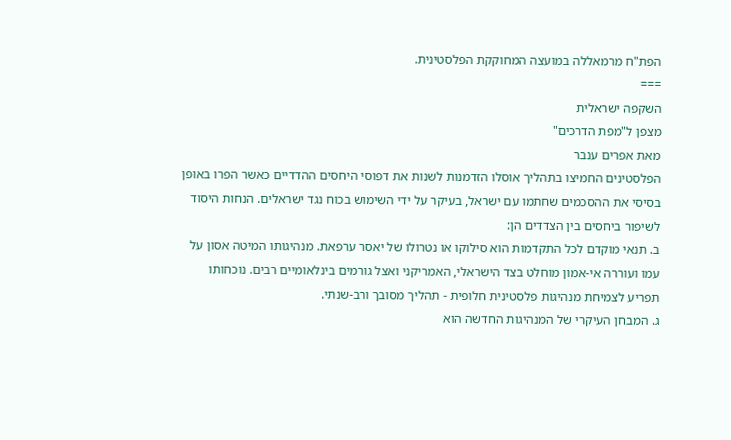הפת"ח מרמאללה במועצה המחוקקת הפלסטינית.
===
השקפה ישראלית
מצפן ל"מפת הדרכים"
מאת אפרים ענבר
הפלסטינים החמיצו בתהליך אוסלו הזדמנות לשנות את דפוסי היחסים ההדדיים כאשר הפרו באופן בסיסי את ההסכמים שחתמו עם ישראל, בעיקר על ידי השימוש בכוח נגד ישראלים. הנחות היסוד לשיפור ביחסים בין הצדדים הן:
ב. תנאי מוקדם לכל התקדמות הוא סילוקו או נטרולו של יאסר ערפאת. מנהיגותו המיטה אסון על עמו ועוררה אי-אמון מוחלט בצד הישראלי, האמריקני ואצל גורמים בינלאומיים רבים. נוכחותו תפריע לצמיחת מנהיגות פלסטינית חלופית - תהליך מסובך ורב-שנתי.
ג. המבחן העיקרי של המנהיגות החדשה הוא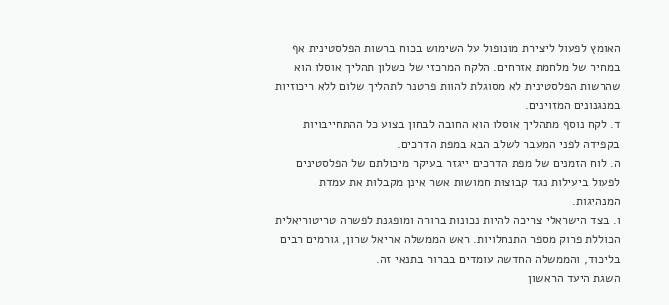האומץ לפעול ליצירת מונופול על השימוש בכוח ברשות הפלסטינית אף במחיר של מלחמת אזרחים. הלקח המרכזי של כשלון תהליך אוסלו הוא שהרשות הפלסטינית לא מסוגלת להוות פרטנר לתהליך שלום ללא ריכוזיות במנגנונים המזוינים.
ד. לקח נוסף מתהליך אוסלו הוא החובה לבחון בצוע כל ההתחייבויות בקפידה לפני המעבר לשלב הבא במפת הדרכים.
ה. לוח הזמנים של מפת הדרכים ייגזר בעיקר מיכולתם של הפלסטינים לפעול ביעילות נגד קבוצות חמושות אשר אינן מקבלות את עמדת המנהיגות.
ו. בצד הישראלי צריכה להיות נכונות ברורה ומופגנת לפשרה טריטוריאלית הכוללת פרוק מספר התנחלויות. ראש הממשלה אריאל שרון, גורמים רבים בליכוד, והממשלה החדשה עומדים בברור בתנאי זה.
השגת היעד הראשון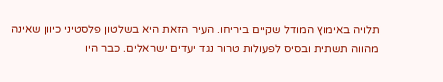תלויה באימוץ המודל שקיים ביריחו. העיר הזאת היא בשלטון פלסטיני כיוון שאינה מהווה תשתית ובסיס לפעולות טרור נגד יעדים ישראלים. כבר היו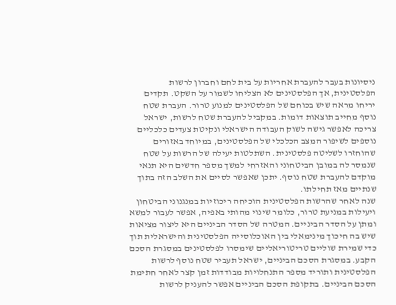ניסיונות בעבר להעברת אחריות על בית לחם וחברון לרשות הפלסטינית, אך הפלסטינים לא הצליחו לשמור על השקט. תקדים יריחו מראה שיש בכוחם של הפלסטינים למנוע טרור. העברת שטח נוסף מחייב תוצאות דומות. במקביל להעברת שטח לרשות, ישראל צריכה לאפשר גישה לשוק העבודה הישראלי ונקיטת צעדים כלכליים נוספים לשיפור המצב הכלכלי של הפלסטינים, במיוחד באזורים שהוחזרו לשליטה פלסטינית. השתלטות יעילה של הרשות על שטח שנמסר לה במובן הביטחוני והאזרחי למשך מספר חדשים היא תנאי מוקדם להעברת שטח נוסף. יתכן שאפשר לסיים את השלב הזה בתוך שנתיים מאז תחילתו.
שנה לאחר שהרשות הפלסטינית הוכיחה ריכוזיות במנגנוני הביטחון ויעילות במניעת טרור, כלומר שינוי מהותי באפיה, אפשר לעבור למשא ומתן על הסדר הביניים. המטרה של הסדר הביניים היא ליצור מציאות שיש בה חיכוך מינימאלי בין האוכלוסייה הפלסטינית והישראלית תוך כדי שמירת שוליים טריטוריאליים שימסרו לפלסטינים במסגרת הסכם הקבע. במסגרת הסכם הביניים, ישראל תעביר שטח נוסף לרשות הפלסטינית ותוריד מספר התנחלויות מבודדות זמן קצר לאחר חתימת הסכם הביניים. בתקופת הסכם הביניים אפשר להעניק לרשות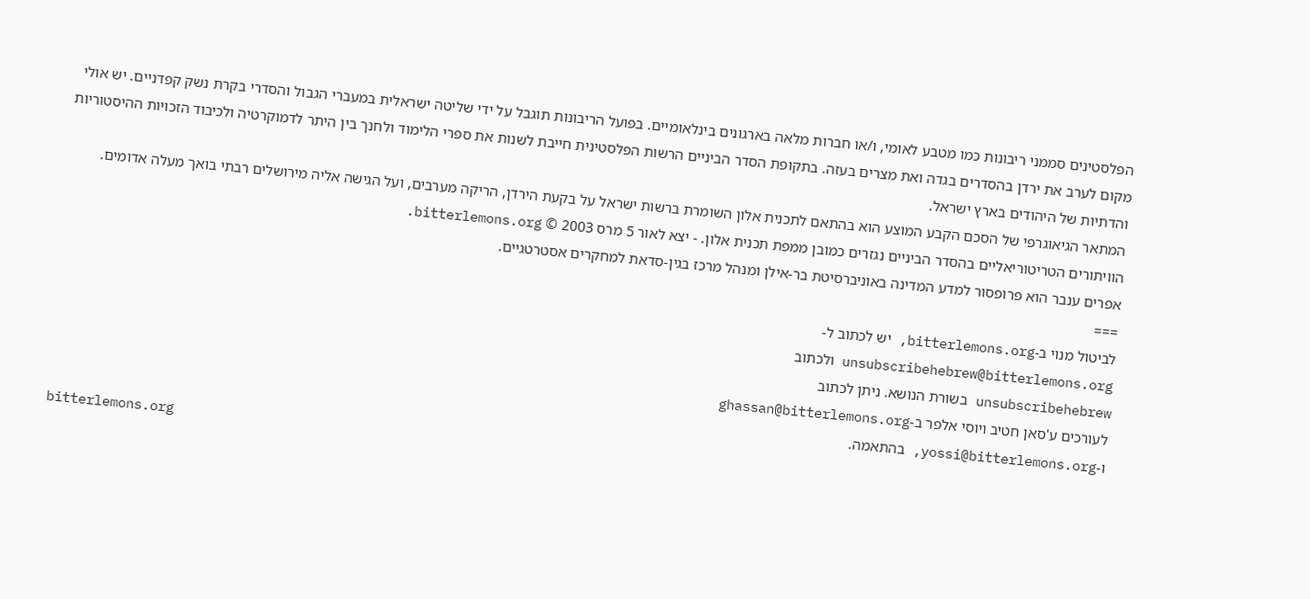הפלסטינים סממני ריבונות כמו מטבע לאומי, ו/או חברות מלאה בארגונים בינלאומיים. בפועל הריבונות תוגבל על ידי שליטה ישראלית במעברי הגבול והסדרי בקרת נשק קפדניים. יש אולי מקום לערב את ירדן בהסדרים בגדה ואת מצרים בעזה. בתקופת הסדר הביניים הרשות הפלסטינית חייבת לשנות את ספרי הלימוד ולחנך בין היתר לדמוקרטיה ולכיבוד הזכויות ההיסטוריות והדתיות של היהודים בארץ ישראל.
המתאר הגיאוגרפי של הסכם הקבע המוצע הוא בהתאם לתכנית אלון השומרת ברשות ישראל על בקעת הירדן, הריקה מערבים, ועל הגישה אליה מירושלים רבתי בואך מעלה אדומים. הוויתורים הטריטוריאליים בהסדר הביניים נגזרים כמובן ממפת תכנית אלון. - יצא לאור 5 מרס 2003 © bitterlemons.org.
אפרים ענבר הוא פרופסור למדע המדינה באוניברסיטת בר-אילן ומנהל מרכז בגין-סדאת למחקרים אסטרטגיים.
===
לביטול מנוי ב-bitterlemons.org, יש לכתוב ל-
unsubscribehebrew@bitterlemons.org ולכתוב
unsubscribehebrew בשורת הנושא. ניתן לכתוב
לעורכים ע'סאן חטיב ויוסי אלפר ב-ghassan@bitterlemons.org
ו-yossi@bitterlemons.org, בהתאמה.
bitterlemons.org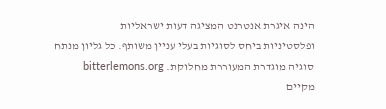הינה איגרת אנטרנט המציגה דעות ישראליות
ופלסטיניות ביחס לסוגיות בעלי עניין משותף. כל גליון מנתח
סוגיה מוגדרת המעוררת מחלוקת. bitterlemons.org
מקיים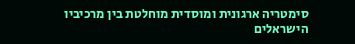סימטריה ארגונית ומוסדית מוחלטת בין מרכיביו
הישראלים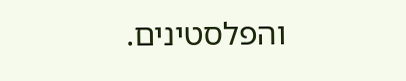והפלסטינים.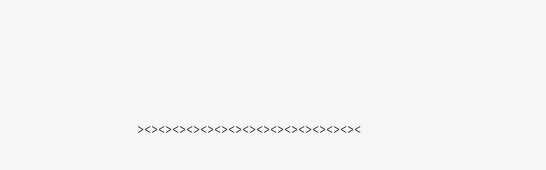><><><><><><><><><><><><><><><><